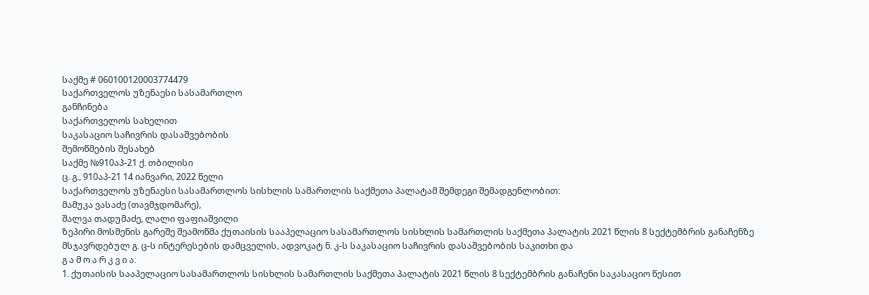საქმე # 060100120003774479
საქართველოს უზენაესი სასამართლო
განჩინება
საქართველოს სახელით
საკასაციო საჩივრის დასაშვებობის
შემოწმების შესახებ
საქმე №910აპ-21 ქ. თბილისი
ც. გ., 910აპ-21 14 იანვარი, 2022 წელი
საქართველოს უზენაესი სასამართლოს სისხლის სამართლის საქმეთა პალატამ შემდეგი შემადგენლობით:
მამუკა ვასაძე (თავმჯდომარე),
შალვა თადუმაძე, ლალი ფაფიაშვილი
ზეპირი მოსმენის გარეშე შეამოწმა ქუთაისის სააპელაციო სასამართლოს სისხლის სამართლის საქმეთა პალატის 2021 წლის 8 სექტემბრის განაჩენზე მსჯავრდებულ გ. ც-ს ინტერესების დამცველის, ადვოკატ ნ. კ-ს საკასაციო საჩივრის დასაშვებობის საკითხი და
გ ა მ ო ა რ კ ვ ი ა:
1. ქუთაისის სააპელაციო სასამართლოს სისხლის სამართლის საქმეთა პალატის 2021 წლის 8 სექტემბრის განაჩენი საკასაციო წესით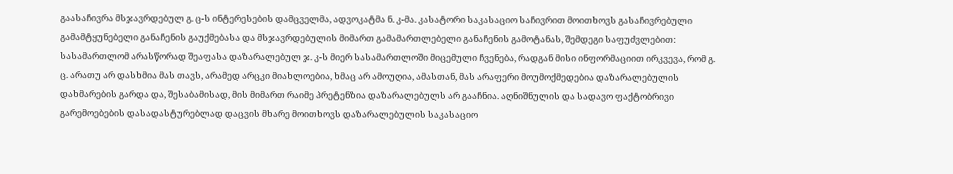გაასაჩივრა მსჯავრდებულ გ. ც-ს ინტერესების დამცველმა, ადვოკატმა ნ. კ-მა. კასატორი საკასაციო საჩივრით მოითხოვს გასაჩივრებული გამამტყუნებელი განაჩენის გაუქმებასა და მსჯავრდებულის მიმართ გამამართლებელი განაჩენის გამოტანას, შემდეგი საფუძვლებით: სასამართლომ არასწორად შეაფასა დაზარალებულ ჯ. კ-ს მიერ სასამართლოში მიცემული ჩვენება, რადგან მისი ინფორმაციით ირკვევა, რომ გ. ც. არათუ არ დასხმია მას თავს, არამედ არცკი მიახლოებია, ხმაც არ ამოუღია, ამასთან, მას არაფერი მოუმოქმედებია დაზარალებულის დახმარების გარდა და, შესაბამისად, მის მიმართ რაიმე პრეტენზია დაზარალებულს არ გააჩნია. აღნიშნულის და სადავო ფაქტობრივი გარემოებების დასადასტურებლად დაცვის მხარე მოითხოვს დაზარალებულის საკასაციო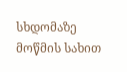სხდომაზე მოწმის სახით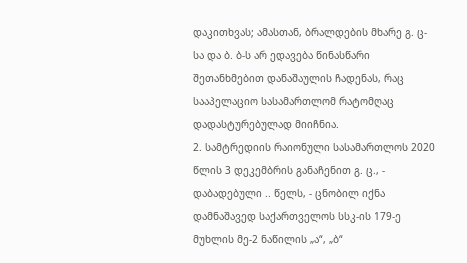დაკითხვას; ამასთან, ბრალდების მხარე გ. ც-სა და ბ. ბ-ს არ ედავება წინასწარი შეთანხმებით დანაშაულის ჩადენას, რაც სააპელაციო სასამართლომ რატომღაც დადასტურებულად მიიჩნია.
2. სამტრედიის რაიონული სასამართლოს 2020 წლის 3 დეკემბრის განაჩენით გ. ც., - დაბადებული .. წელს, - ცნობილ იქნა დამნაშავედ საქართველოს სსკ-ის 179-ე მუხლის მე-2 ნაწილის „ა“, „ბ“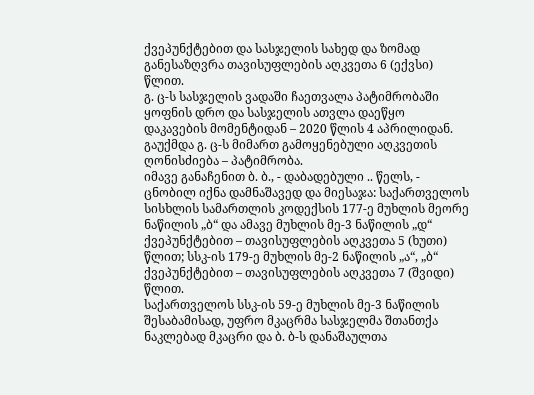ქვეპუნქტებით და სასჯელის სახედ და ზომად განესაზღვრა თავისუფლების აღკვეთა 6 (ექვსი) წლით.
გ. ც-ს სასჯელის ვადაში ჩაეთვალა პატიმრობაში ყოფნის დრო და სასჯელის ათვლა დაეწყო დაკავების მომენტიდან – 2020 წლის 4 აპრილიდან.
გაუქმდა გ. ც-ს მიმართ გამოყენებული აღკვეთის ღონისძიება – პატიმრობა.
იმავე განაჩენით ბ. ბ., - დაბადებული .. წელს, - ცნობილ იქნა დამნაშავედ და მიესაჯა: საქართველოს სისხლის სამართლის კოდექსის 177-ე მუხლის მეორე ნაწილის „ბ“ და ამავე მუხლის მე-3 ნაწილის „დ“ ქვეპუნქტებით – თავისუფლების აღკვეთა 5 (ხუთი) წლით; სსკ-ის 179-ე მუხლის მე-2 ნაწილის „ა“, „ბ“ ქვეპუნქტებით – თავისუფლების აღკვეთა 7 (შვიდი) წლით.
საქართველოს სსკ-ის 59-ე მუხლის მე-3 ნაწილის შესაბამისად, უფრო მკაცრმა სასჯელმა შთანთქა ნაკლებად მკაცრი და ბ. ბ-ს დანაშაულთა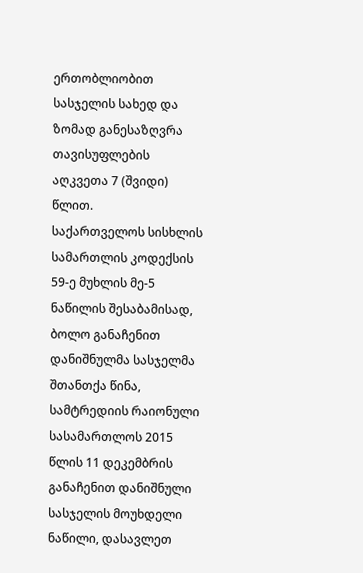ერთობლიობით სასჯელის სახედ და ზომად განესაზღვრა თავისუფლების აღკვეთა 7 (შვიდი) წლით.
საქართველოს სისხლის სამართლის კოდექსის 59-ე მუხლის მე-5 ნაწილის შესაბამისად, ბოლო განაჩენით დანიშნულმა სასჯელმა შთანთქა წინა, სამტრედიის რაიონული სასამართლოს 2015 წლის 11 დეკემბრის განაჩენით დანიშნული სასჯელის მოუხდელი ნაწილი, დასავლეთ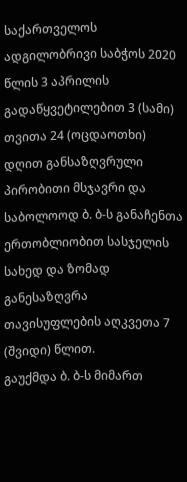საქართველოს ადგილობრივი საბჭოს 2020 წლის 3 აპრილის გადაწყვეტილებით 3 (სამი) თვითა 24 (ოცდაოთხი) დღით განსაზღვრული პირობითი მსჯავრი და საბოლოოდ ბ. ბ-ს განაჩენთა ერთობლიობით სასჯელის სახედ და ზომად განესაზღვრა თავისუფლების აღკვეთა 7 (შვიდი) წლით.
გაუქმდა ბ. ბ-ს მიმართ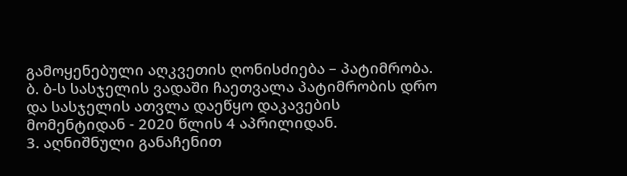გამოყენებული აღკვეთის ღონისძიება – პატიმრობა.
ბ. ბ-ს სასჯელის ვადაში ჩაეთვალა პატიმრობის დრო და სასჯელის ათვლა დაეწყო დაკავების მომენტიდან - 2020 წლის 4 აპრილიდან.
3. აღნიშნული განაჩენით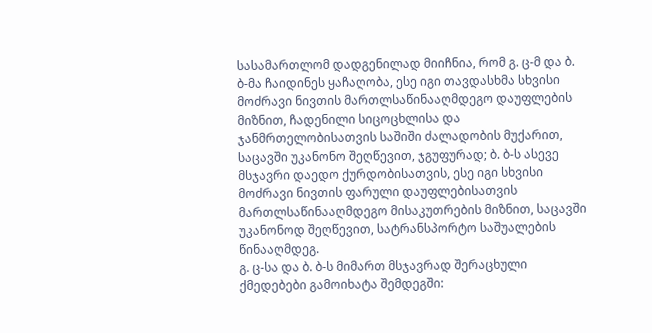სასამართლომ დადგენილად მიიჩნია, რომ გ. ც-მ და ბ. ბ-მა ჩაიდინეს ყაჩაღობა, ესე იგი თავდასხმა სხვისი მოძრავი ნივთის მართლსაწინააღმდეგო დაუფლების მიზნით, ჩადენილი სიცოცხლისა და ჯანმრთელობისათვის საშიში ძალადობის მუქარით, საცავში უკანონო შეღწევით, ჯგუფურად; ბ. ბ-ს ასევე მსჯავრი დაედო ქურდობისათვის, ესე იგი სხვისი მოძრავი ნივთის ფარული დაუფლებისათვის მართლსაწინააღმდეგო მისაკუთრების მიზნით, საცავში უკანონოდ შეღწევით, სატრანსპორტო საშუალების წინააღმდეგ.
გ. ც-სა და ბ. ბ-ს მიმართ მსჯავრად შერაცხული ქმედებები გამოიხატა შემდეგში: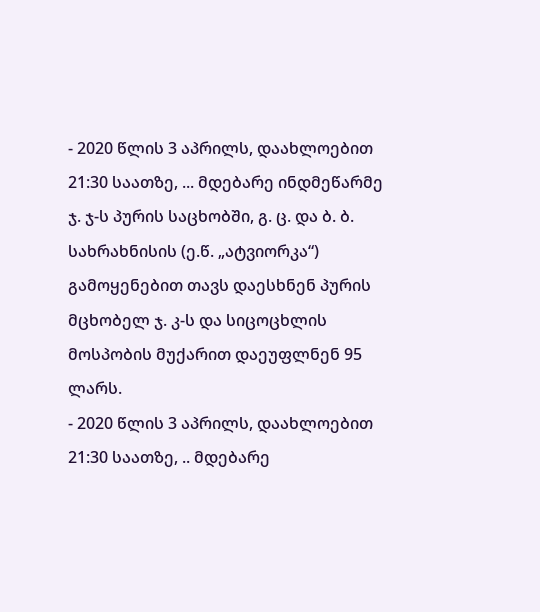- 2020 წლის 3 აპრილს, დაახლოებით 21:30 საათზე, ... მდებარე ინდმეწარმე ჯ. ჯ-ს პურის საცხობში, გ. ც. და ბ. ბ. სახრახნისის (ე.წ. „ატვიორკა“) გამოყენებით თავს დაესხნენ პურის მცხობელ ჯ. კ-ს და სიცოცხლის მოსპობის მუქარით დაეუფლნენ 95 ლარს.
- 2020 წლის 3 აპრილს, დაახლოებით 21:30 საათზე, .. მდებარე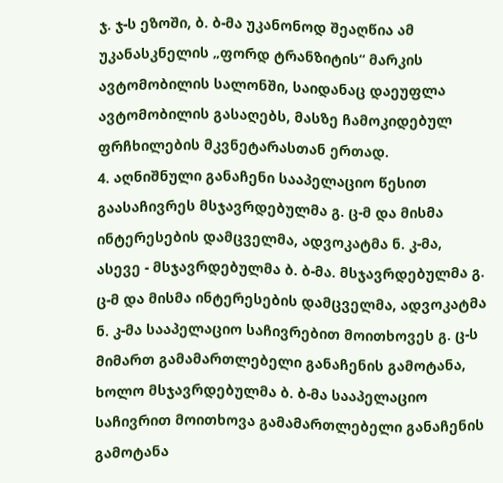ჯ. ჯ-ს ეზოში, ბ. ბ-მა უკანონოდ შეაღწია ამ უკანასკნელის „ფორდ ტრანზიტის“ მარკის ავტომობილის სალონში, საიდანაც დაეუფლა ავტომობილის გასაღებს, მასზე ჩამოკიდებულ ფრჩხილების მკვნეტარასთან ერთად.
4. აღნიშნული განაჩენი სააპელაციო წესით გაასაჩივრეს მსჯავრდებულმა გ. ც-მ და მისმა ინტერესების დამცველმა, ადვოკატმა ნ. კ-მა, ასევე - მსჯავრდებულმა ბ. ბ-მა. მსჯავრდებულმა გ. ც-მ და მისმა ინტერესების დამცველმა, ადვოკატმა ნ. კ-მა სააპელაციო საჩივრებით მოითხოვეს გ. ც-ს მიმართ გამამართლებელი განაჩენის გამოტანა, ხოლო მსჯავრდებულმა ბ. ბ-მა სააპელაციო საჩივრით მოითხოვა გამამართლებელი განაჩენის გამოტანა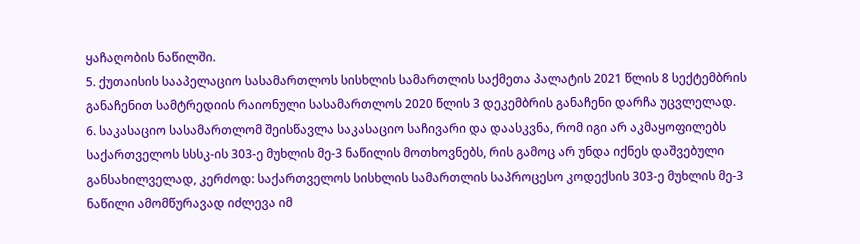ყაჩაღობის ნაწილში.
5. ქუთაისის სააპელაციო სასამართლოს სისხლის სამართლის საქმეთა პალატის 2021 წლის 8 სექტემბრის განაჩენით სამტრედიის რაიონული სასამართლოს 2020 წლის 3 დეკემბრის განაჩენი დარჩა უცვლელად.
6. საკასაციო სასამართლომ შეისწავლა საკასაციო საჩივარი და დაასკვნა, რომ იგი არ აკმაყოფილებს საქართველოს სსსკ-ის 303-ე მუხლის მე-3 ნაწილის მოთხოვნებს, რის გამოც არ უნდა იქნეს დაშვებული განსახილველად, კერძოდ: საქართველოს სისხლის სამართლის საპროცესო კოდექსის 303-ე მუხლის მე-3 ნაწილი ამომწურავად იძლევა იმ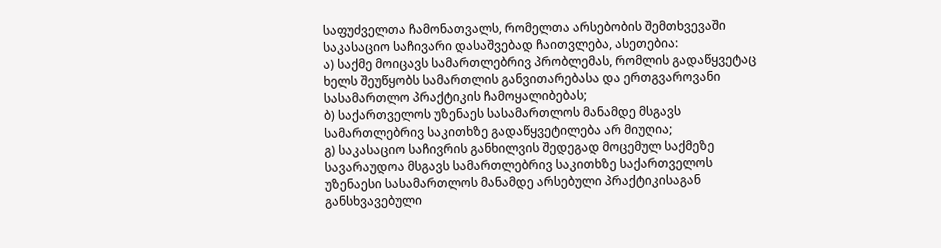საფუძველთა ჩამონათვალს, რომელთა არსებობის შემთხვევაში საკასაციო საჩივარი დასაშვებად ჩაითვლება, ასეთებია:
ა) საქმე მოიცავს სამართლებრივ პრობლემას, რომლის გადაწყვეტაც ხელს შეუწყობს სამართლის განვითარებასა და ერთგვაროვანი სასამართლო პრაქტიკის ჩამოყალიბებას;
ბ) საქართველოს უზენაეს სასამართლოს მანამდე მსგავს სამართლებრივ საკითხზე გადაწყვეტილება არ მიუღია;
გ) საკასაციო საჩივრის განხილვის შედეგად მოცემულ საქმეზე სავარაუდოა მსგავს სამართლებრივ საკითხზე საქართველოს უზენაესი სასამართლოს მანამდე არსებული პრაქტიკისაგან განსხვავებული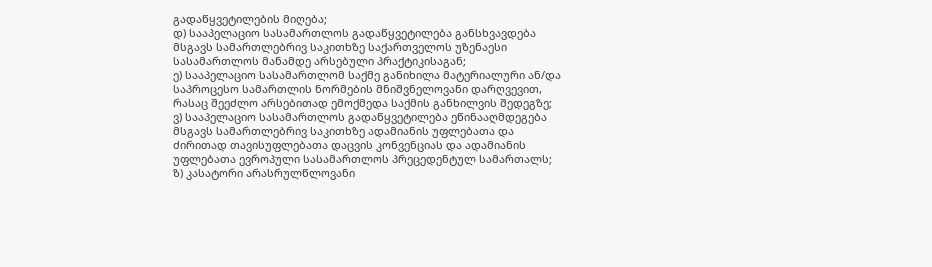გადაწყვეტილების მიღება;
დ) სააპელაციო სასამართლოს გადაწყვეტილება განსხვავდება მსგავს სამართლებრივ საკითხზე საქართველოს უზენაესი სასამართლოს მანამდე არსებული პრაქტიკისაგან;
ე) სააპელაციო სასამართლომ საქმე განიხილა მატერიალური ან/და საპროცესო სამართლის ნორმების მნიშვნელოვანი დარღვევით, რასაც შეეძლო არსებითად ემოქმედა საქმის განხილვის შედეგზე;
ვ) სააპელაციო სასამართლოს გადაწყვეტილება ეწინააღმდეგება მსგავს სამართლებრივ საკითხზე ადამიანის უფლებათა და ძირითად თავისუფლებათა დაცვის კონვენციას და ადამიანის უფლებათა ევროპული სასამართლოს პრეცედენტულ სამართალს;
ზ) კასატორი არასრულწლოვანი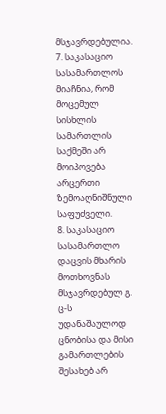მსჯავრდებულია.
7. საკასაციო სასამართლოს მიაჩნია, რომ მოცემულ სისხლის სამართლის საქმეში არ მოიპოვება არცერთი ზემოაღნიშნული საფუძველი.
8. საკასაციო სასამართლო დაცვის მხარის მოთხოვნას მსჯავრდებულ გ. ც-ს უდანაშაულოდ ცნობისა და მისი გამართლების შესახებ არ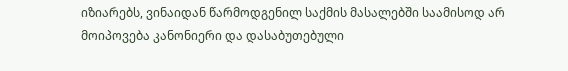იზიარებს, ვინაიდან წარმოდგენილ საქმის მასალებში საამისოდ არ მოიპოვება კანონიერი და დასაბუთებული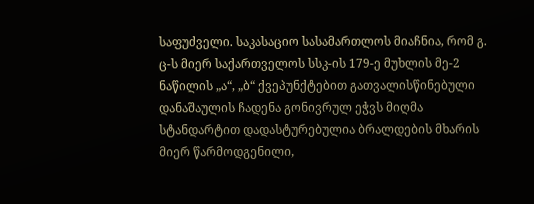საფუძველი. საკასაციო სასამართლოს მიაჩნია, რომ გ. ც-ს მიერ საქართველოს სსკ-ის 179-ე მუხლის მე-2 ნაწილის „ა“, „ბ“ ქვეპუნქტებით გათვალისწინებული დანაშაულის ჩადენა გონივრულ ეჭვს მიღმა სტანდარტით დადასტურებულია ბრალდების მხარის მიერ წარმოდგენილი,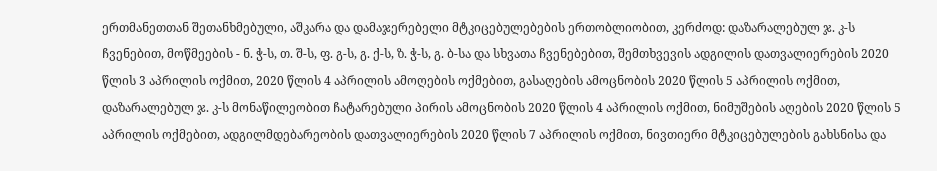ერთმანეთთან შეთანხმებული, აშკარა და დამაჯერებელი მტკიცებულებების ერთობლიობით, კერძოდ: დაზარალებულ ჯ. კ-ს ჩვენებით, მოწმეების - ნ. ჭ-ს, თ. შ-ს, ფ. გ-ს, გ. ქ-ს, ზ. ჭ-ს, გ. ბ-სა და სხვათა ჩვენებებით, შემთხვევის ადგილის დათვალიერების 2020 წლის 3 აპრილის ოქმით, 2020 წლის 4 აპრილის ამოღების ოქმებით, გასაღების ამოცნობის 2020 წლის 5 აპრილის ოქმით, დაზარალებულ ჯ. კ-ს მონაწილეობით ჩატარებული პირის ამოცნობის 2020 წლის 4 აპრილის ოქმით, ნიმუშების აღების 2020 წლის 5 აპრილის ოქმებით, ადგილმდებარეობის დათვალიერების 2020 წლის 7 აპრილის ოქმით, ნივთიერი მტკიცებულების გახსნისა და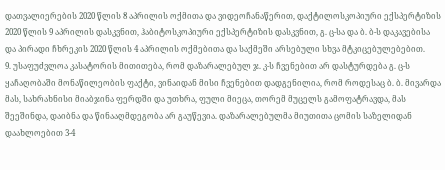დათვალიერების 2020 წლის 8 აპრილის ოქმითა და ვიდეოჩანაწერით, დაქტილოსკოპიური ექსპერტიზის 2020 წლის 9 აპრილის დასკვნით, ჰაბიტოსკოპიური ექსპერტიზის დასკვნით, გ. ც-სა და ბ. ბ-ს დაკავებისა და პირადი ჩხრეკის 2020 წლის 4 აპრილის ოქმებითა და საქმეში არსებული სხვა მტკიცებულებებით.
9. უსაფუძვლოა კასატორის მითითება, რომ დაზარალებულ ჯ. კ-ს ჩვენებით არ დასტურდება გ. ც-ს ყაჩაღობაში მონაწილეობის ფაქტი, ვინაიდან მისი ჩვენებით დადგენილია, რომ როდესაც ბ. ბ. მივარდა მას, სახრახნისი მიაბჯინა ფერდში და უთხრა, ფული მიეცა, თორემ მუცელს გამოფატრავდა, მას შეეშინდა, დაიბნა და წინააღმდეგობა არ გაუწევია. დაზარალებულმა მიუთითა ცომის საზელიდან დაახლოებით 3-4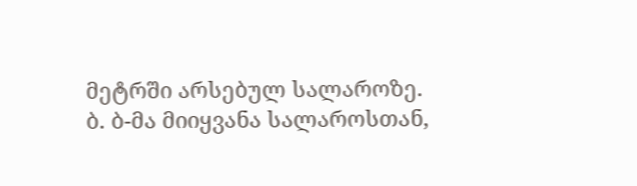მეტრში არსებულ სალაროზე. ბ. ბ-მა მიიყვანა სალაროსთან,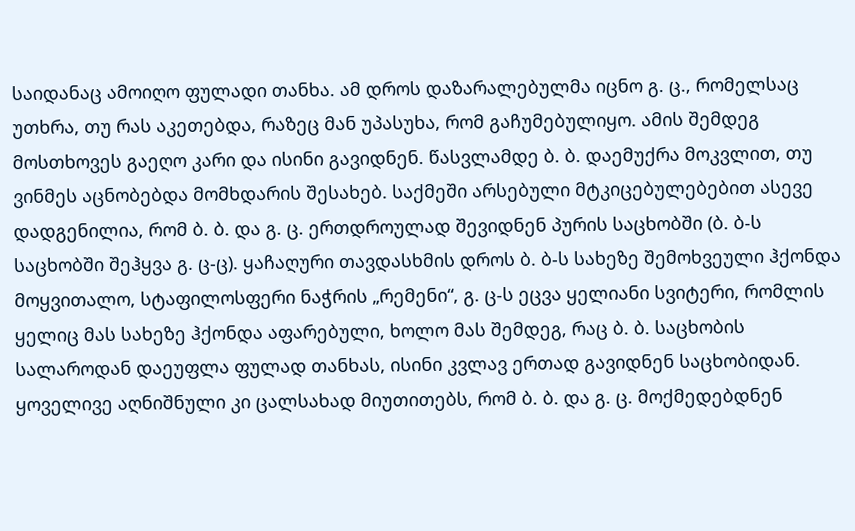საიდანაც ამოიღო ფულადი თანხა. ამ დროს დაზარალებულმა იცნო გ. ც., რომელსაც უთხრა, თუ რას აკეთებდა, რაზეც მან უპასუხა, რომ გაჩუმებულიყო. ამის შემდეგ მოსთხოვეს გაეღო კარი და ისინი გავიდნენ. წასვლამდე ბ. ბ. დაემუქრა მოკვლით, თუ ვინმეს აცნობებდა მომხდარის შესახებ. საქმეში არსებული მტკიცებულებებით ასევე დადგენილია, რომ ბ. ბ. და გ. ც. ერთდროულად შევიდნენ პურის საცხობში (ბ. ბ-ს საცხობში შეჰყვა გ. ც-ც). ყაჩაღური თავდასხმის დროს ბ. ბ-ს სახეზე შემოხვეული ჰქონდა მოყვითალო, სტაფილოსფერი ნაჭრის „რემენი“, გ. ც-ს ეცვა ყელიანი სვიტერი, რომლის ყელიც მას სახეზე ჰქონდა აფარებული, ხოლო მას შემდეგ, რაც ბ. ბ. საცხობის სალაროდან დაეუფლა ფულად თანხას, ისინი კვლავ ერთად გავიდნენ საცხობიდან. ყოველივე აღნიშნული კი ცალსახად მიუთითებს, რომ ბ. ბ. და გ. ც. მოქმედებდნენ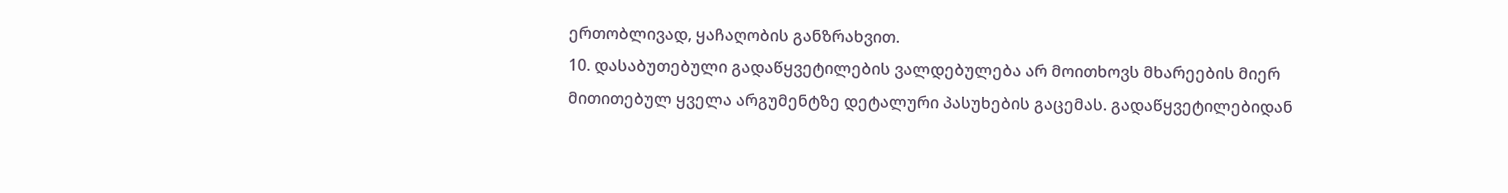ერთობლივად, ყაჩაღობის განზრახვით.
10. დასაბუთებული გადაწყვეტილების ვალდებულება არ მოითხოვს მხარეების მიერ მითითებულ ყველა არგუმენტზე დეტალური პასუხების გაცემას. გადაწყვეტილებიდან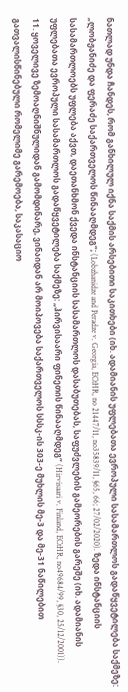ნათლად უნდა ჩანდეს, რომ განხილულ იქნა საქმის არსებითი საკითხები (იხ. ადამიანის უფლებათა ევროპული სასამართლოს გადაწყვეტილება საქმეზე: „ლობჟანიძე და ფერაძე საქართველოს წინააღმდეგ“; (Lobzhanidze and Peradze v. Georgia, ECtHR, no 21447/11, no35839/11, §65, 66; 27/02/2020). ზედა ინსტანციის სასამართლოებს უფლება აქვთ, დაეთანხმონ ქვედა ინსტანციის სასამართლოს დასაბუთებას, საფუძვლების გამეორების გარეშე (იხ. ადამიანის უფლებათა ევროპული სასამართლოს გადაწყვეტილება საქმეზე: „ჰირვისაარი ფინეთის წინააღმდეგ“ (Hirvisaari v. Finland, ECtHR, no49684/99, §30, 25/12/2001)).
11. ყოველივე ზემოაღნიშნულიდან გამომდინარე, ვინაიდან არ მოიპოვება საქართველოს სსსკ-ის 303-ე მუხლის მე-3 და მე-31 ნაწილებით გათვალისწინებული რომელიმე გარემოება, საკასაციო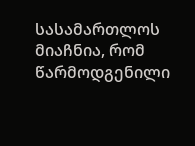სასამართლოს მიაჩნია, რომ წარმოდგენილი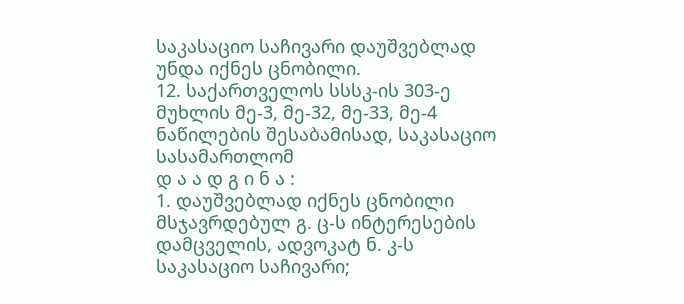საკასაციო საჩივარი დაუშვებლად უნდა იქნეს ცნობილი.
12. საქართველოს სსსკ-ის 303-ე მუხლის მე-3, მე-32, მე-33, მე-4 ნაწილების შესაბამისად, საკასაციო სასამართლომ
დ ა ა დ გ ი ნ ა :
1. დაუშვებლად იქნეს ცნობილი მსჯავრდებულ გ. ც-ს ინტერესების დამცველის, ადვოკატ ნ. კ-ს საკასაციო საჩივარი;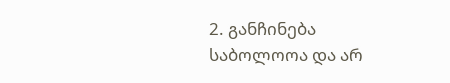2. განჩინება საბოლოოა და არ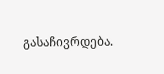გასაჩივრდება.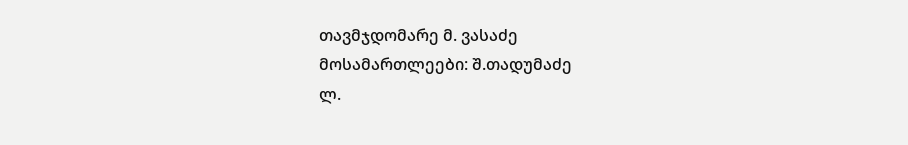თავმჯდომარე მ. ვასაძე
მოსამართლეები: შ.თადუმაძე
ლ.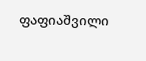ფაფიაშვილი